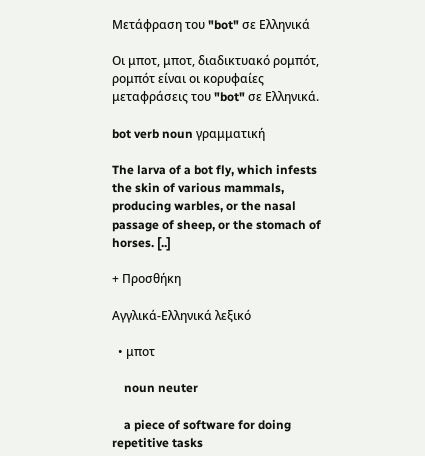Μετάφραση του "bot" σε Ελληνικά

Οι μποτ, μποτ, διαδικτυακό ρομπότ, ρομπότ είναι οι κορυφαίες μεταφράσεις του "bot" σε Ελληνικά.

bot verb noun γραμματική

The larva of a bot fly, which infests the skin of various mammals, producing warbles, or the nasal passage of sheep, or the stomach of horses. [..]

+ Προσθήκη

Αγγλικά-Ελληνικά λεξικό

  • μποτ

    noun neuter

    a piece of software for doing repetitive tasks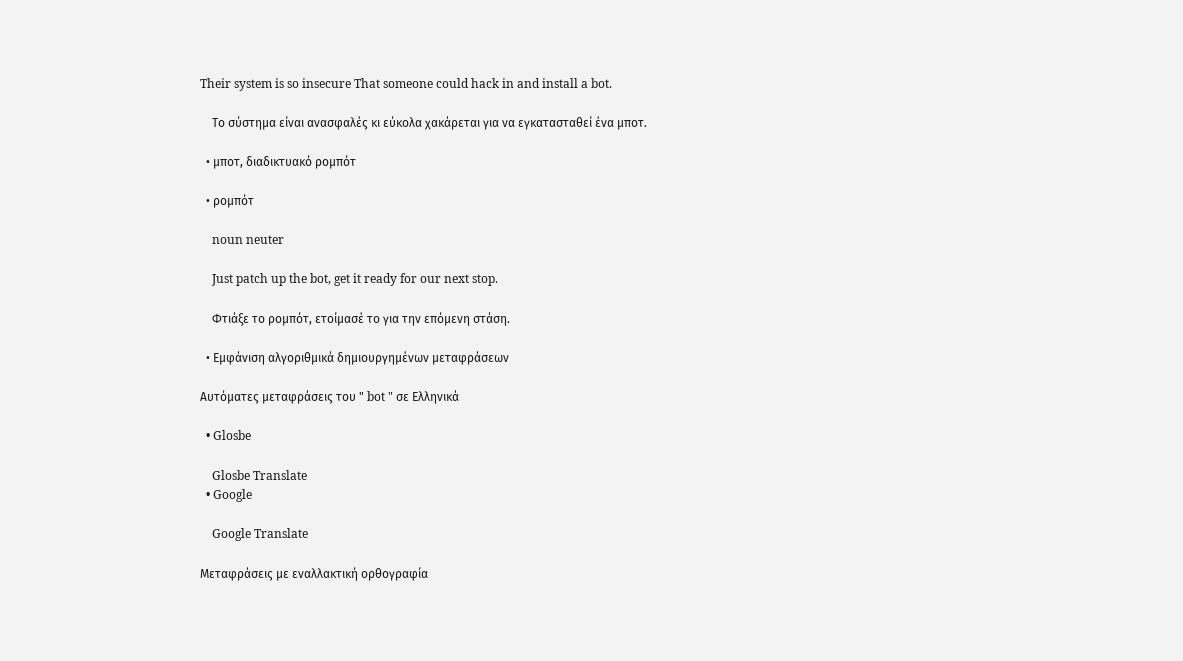Their system is so insecure That someone could hack in and install a bot.

    Το σύστημα είναι ανασφαλές κι εύκολα χακάρεται για να εγκατασταθεί ένα μποτ.

  • μποτ, διαδικτυακό ρομπότ

  • ρομπότ

    noun neuter

    Just patch up the bot, get it ready for our next stop.

    Φτιάξε το ρομπότ, ετοίμασέ το για την επόμενη στάση.

  • Εμφάνιση αλγοριθμικά δημιουργημένων μεταφράσεων

Αυτόματες μεταφράσεις του " bot " σε Ελληνικά

  • Glosbe

    Glosbe Translate
  • Google

    Google Translate

Μεταφράσεις με εναλλακτική ορθογραφία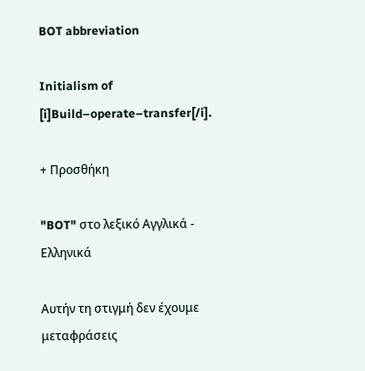BOT abbreviation

Initialism of [i]Build–operate–transfer[/i].

+ Προσθήκη

"BOT" στο λεξικό Αγγλικά - Ελληνικά

Αυτήν τη στιγμή δεν έχουμε μεταφράσεις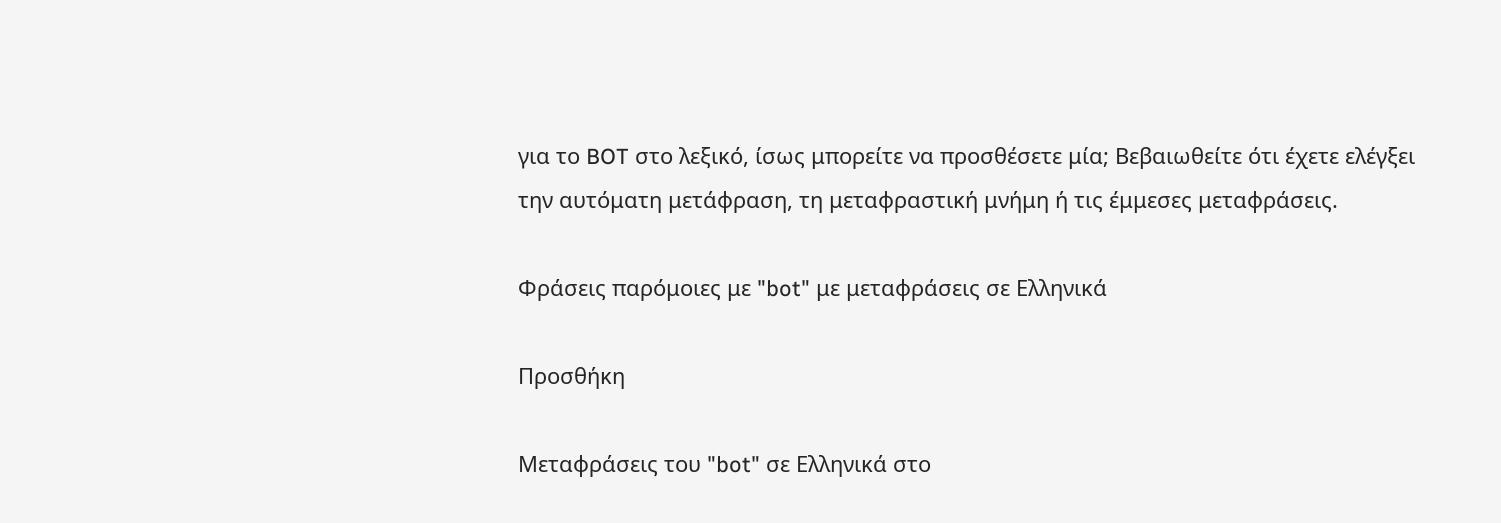για το BOT στο λεξικό, ίσως μπορείτε να προσθέσετε μία; Βεβαιωθείτε ότι έχετε ελέγξει την αυτόματη μετάφραση, τη μεταφραστική μνήμη ή τις έμμεσες μεταφράσεις.

Φράσεις παρόμοιες με "bot" με μεταφράσεις σε Ελληνικά

Προσθήκη

Μεταφράσεις του "bot" σε Ελληνικά στο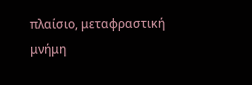πλαίσιο, μεταφραστική μνήμη